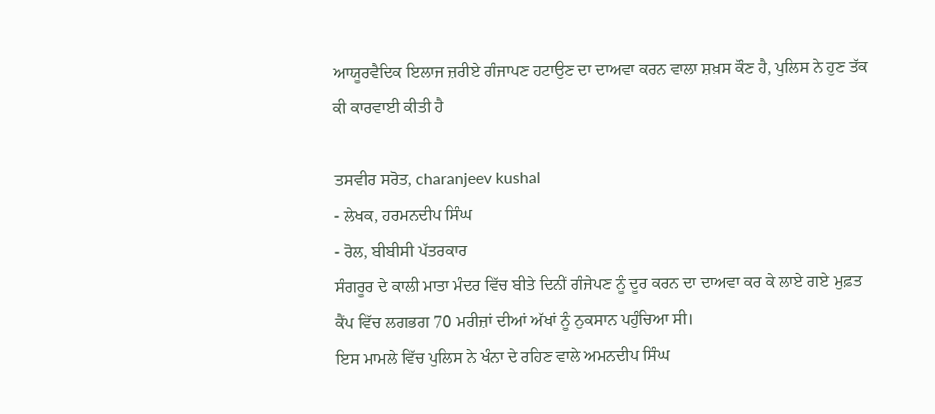ਆਯੂਰਵੈਦਿਕ ਇਲਾਜ ਜ਼ਰੀਏ ਗੰਜਾਪਣ ਹਟਾਉਣ ਦਾ ਦਾਅਵਾ ਕਰਨ ਵਾਲਾ ਸ਼ਖ਼ਸ ਕੌਣ ਹੈ, ਪੁਲਿਸ ਨੇ ਹੁਣ ਤੱਕ ਕੀ ਕਾਰਵਾਈ ਕੀਤੀ ਹੈ

ਤਸਵੀਰ ਸਰੋਤ, charanjeev kushal
- ਲੇਖਕ, ਹਰਮਨਦੀਪ ਸਿੰਘ
- ਰੋਲ, ਬੀਬੀਸੀ ਪੱਤਰਕਾਰ
ਸੰਗਰੂਰ ਦੇ ਕਾਲੀ ਮਾਤਾ ਮੰਦਰ ਵਿੱਚ ਬੀਤੇ ਦਿਨੀਂ ਗੰਜੇਪਣ ਨੂੰ ਦੂਰ ਕਰਨ ਦਾ ਦਾਅਵਾ ਕਰ ਕੇ ਲਾਏ ਗਏ ਮੁਫ਼ਤ ਕੈਂਪ ਵਿੱਚ ਲਗਭਗ 70 ਮਰੀਜ਼ਾਂ ਦੀਆਂ ਅੱਖਾਂ ਨੂੰ ਨੁਕਸਾਨ ਪਹੁੰਚਿਆ ਸੀ।
ਇਸ ਮਾਮਲੇ ਵਿੱਚ ਪੁਲਿਸ ਨੇ ਖੰਨਾ ਦੇ ਰਹਿਣ ਵਾਲੇ ਅਮਨਦੀਪ ਸਿੰਘ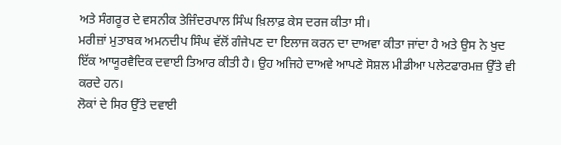ਅਤੇ ਸੰਗਰੂਰ ਦੇ ਵਸਨੀਕ ਤੇਜਿੰਦਰਪਾਲ ਸਿੰਘ ਖ਼ਿਲਾਫ਼ ਕੇਸ ਦਰਜ ਕੀਤਾ ਸੀ।
ਮਰੀਜ਼ਾਂ ਮੁਤਾਬਕ ਅਮਨਦੀਪ ਸਿੰਘ ਵੱਲੋਂ ਗੰਜੇਪਣ ਦਾ ਇਲਾਜ ਕਰਨ ਦਾ ਦਾਅਵਾ ਕੀਤਾ ਜਾਂਦਾ ਹੈ ਅਤੇ ਉਸ ਨੇ ਖੁਦ ਇੱਕ ਆਯੂਰਵੈਦਿਕ ਦਵਾਈ ਤਿਆਰ ਕੀਤੀ ਹੈ। ਉਹ ਅਜਿਹੇ ਦਾਅਵੇ ਆਪਣੇ ਸੋਸ਼ਲ ਮੀਡੀਆ ਪਲੇਟਫਾਰਮਜ਼ ਉੱਤੇ ਵੀ ਕਰਦੇ ਹਨ।
ਲੋਕਾਂ ਦੇ ਸਿਰ ਉੱਤੇ ਦਵਾਈ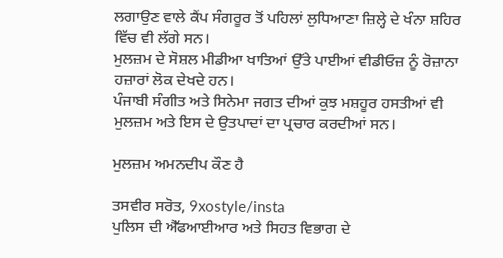ਲਗਾਉਣ ਵਾਲੇ ਕੈਂਪ ਸੰਗਰੂਰ ਤੋਂ ਪਹਿਲਾਂ ਲੁਧਿਆਣਾ ਜ਼ਿਲ੍ਹੇ ਦੇ ਖੰਨਾ ਸ਼ਹਿਰ ਵਿੱਚ ਵੀ ਲੱਗੇ ਸਨ।
ਮੁਲਜ਼ਮ ਦੇ ਸੋਸ਼ਲ ਮੀਡੀਆ ਖਾਤਿਆਂ ਉੱਤੇ ਪਾਈਆਂ ਵੀਡੀਓਜ਼ ਨੂੰ ਰੋਜ਼ਾਨਾ ਹਜ਼ਾਰਾਂ ਲੋਕ ਦੇਖਦੇ ਹਨ।
ਪੰਜਾਬੀ ਸੰਗੀਤ ਅਤੇ ਸਿਨੇਮਾ ਜਗਤ ਦੀਆਂ ਕੁਝ ਮਸ਼ਹੂਰ ਹਸਤੀਆਂ ਵੀ ਮੁਲਜ਼ਮ ਅਤੇ ਇਸ ਦੇ ਉਤਪਾਦਾਂ ਦਾ ਪ੍ਰਚਾਰ ਕਰਦੀਆਂ ਸਨ।

ਮੁਲਜ਼ਮ ਅਮਨਦੀਪ ਕੌਣ ਹੈ

ਤਸਵੀਰ ਸਰੋਤ, 9xostyle/insta
ਪੁਲਿਸ ਦੀ ਐੱਫਆਈਆਰ ਅਤੇ ਸਿਹਤ ਵਿਭਾਗ ਦੇ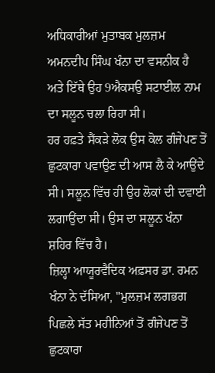ਅਧਿਕਾਰੀਆਂ ਮੁਤਾਬਕ ਮੁਲਜ਼ਮ ਅਮਨਦੀਪ ਸਿੰਘ ਖੰਨਾ ਦਾ ਵਸਨੀਕ ਹੈ ਅਤੇ ਇੱਥੇ ਉਹ 9ਐਕਸਉ ਸਟਾਈਲ ਨਾਮ ਦਾ ਸਲੂਨ ਚਲਾ ਰਿਹਾ ਸੀ।
ਹਰ ਹਫ਼ਤੇ ਸੈਂਕੜੇ ਲੋਕ ਉਸ ਕੋਲ ਗੰਜੇਪਣ ਤੋਂ ਛੁਟਕਾਰਾ ਪਵਾਉਣ ਦੀ ਆਸ ਲੈ ਕੇ ਆਉਂਦੇ ਸੀ। ਸਲੂਨ ਵਿੱਚ ਹੀ ਉਹ ਲੋਕਾਂ ਦੀ ਦਵਾਈ ਲਗਾਉਂਦਾ ਸੀ। ਉਸ ਦਾ ਸਲੂਨ ਖੰਨਾ ਸ਼ਹਿਰ ਵਿੱਚ ਹੈ।
ਜ਼ਿਲ੍ਹਾ ਆਯੂਰਵੈਦਿਕ ਅਫ਼ਸਰ ਡਾ. ਰਮਨ ਖੰਨਾ ਨੇ ਦੱਸਿਆ, "ਮੁਲਜ਼ਮ ਲਗਭਗ ਪਿਛਲੇ ਸੱਤ ਮਹੀਨਿਆਂ ਤੋਂ ਗੰਜੇਪਣ ਤੋਂ ਛੁਟਕਾਰਾ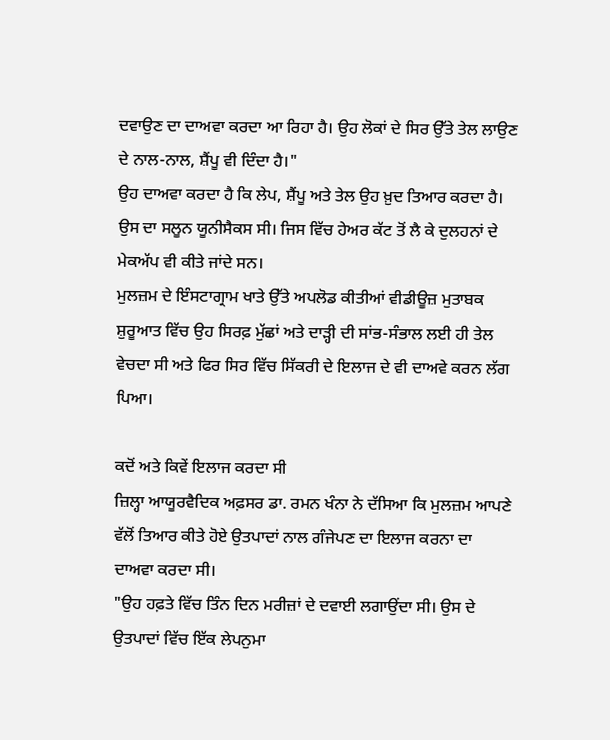ਦਵਾਉਣ ਦਾ ਦਾਅਵਾ ਕਰਦਾ ਆ ਰਿਹਾ ਹੈ। ਉਹ ਲੋਕਾਂ ਦੇ ਸਿਰ ਉੱਤੇ ਤੇਲ ਲਾਉਣ ਦੇ ਨਾਲ-ਨਾਲ, ਸ਼ੈਂਪੂ ਵੀ ਦਿੰਦਾ ਹੈ।"
ਉਹ ਦਾਅਵਾ ਕਰਦਾ ਹੈ ਕਿ ਲੇਪ, ਸ਼ੈਂਪੂ ਅਤੇ ਤੇਲ ਉਹ ਖ਼ੁਦ ਤਿਆਰ ਕਰਦਾ ਹੈ। ਉਸ ਦਾ ਸਲੂਨ ਯੂਨੀਸੈਕਸ ਸੀ। ਜਿਸ ਵਿੱਚ ਹੇਅਰ ਕੱਟ ਤੋਂ ਲੈ ਕੇ ਦੁਲਹਨਾਂ ਦੇ ਮੇਕਅੱਪ ਵੀ ਕੀਤੇ ਜਾਂਦੇ ਸਨ।
ਮੁਲਜ਼ਮ ਦੇ ਇੰਸਟਾਗ੍ਰਾਮ ਖਾਤੇ ਉੱਤੇ ਅਪਲੋਡ ਕੀਤੀਆਂ ਵੀਡੀਊਜ਼ ਮੁਤਾਬਕ ਸ਼ੁਰੂਆਤ ਵਿੱਚ ਉਹ ਸਿਰਫ਼ ਮੁੱਛਾਂ ਅਤੇ ਦਾੜ੍ਹੀ ਦੀ ਸਾਂਭ-ਸੰਭਾਲ ਲਈ ਹੀ ਤੇਲ ਵੇਚਦਾ ਸੀ ਅਤੇ ਫਿਰ ਸਿਰ ਵਿੱਚ ਸਿੱਕਰੀ ਦੇ ਇਲਾਜ ਦੇ ਵੀ ਦਾਅਵੇ ਕਰਨ ਲੱਗ ਪਿਆ।

ਕਦੋਂ ਅਤੇ ਕਿਵੇਂ ਇਲਾਜ ਕਰਦਾ ਸੀ
ਜ਼ਿਲ੍ਹਾ ਆਯੂਰਵੈਦਿਕ ਅਫ਼ਸਰ ਡਾ. ਰਮਨ ਖੰਨਾ ਨੇ ਦੱਸਿਆ ਕਿ ਮੁਲਜ਼ਮ ਆਪਣੇ ਵੱਲੋਂ ਤਿਆਰ ਕੀਤੇ ਹੋਏ ਉਤਪਾਦਾਂ ਨਾਲ ਗੰਜੇਪਣ ਦਾ ਇਲਾਜ ਕਰਨਾ ਦਾ ਦਾਅਵਾ ਕਰਦਾ ਸੀ।
"ਉਹ ਹਫ਼ਤੇ ਵਿੱਚ ਤਿੰਨ ਦਿਨ ਮਰੀਜ਼ਾਂ ਦੇ ਦਵਾਈ ਲਗਾਉਂਦਾ ਸੀ। ਉਸ ਦੇ ਉਤਪਾਦਾਂ ਵਿੱਚ ਇੱਕ ਲੇਪਨੁਮਾ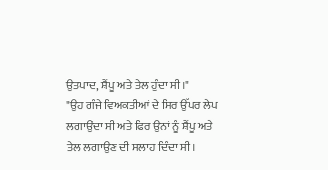ਉਤਪਾਦ, ਸ਼ੈਂਪੂ ਅਤੇ ਤੇਲ ਹੁੰਦਾ ਸੀ।"
"ਉਹ ਗੰਜੇ ਵਿਅਕਤੀਆਂ ਦੇ ਸਿਰ ਉੱਪਰ ਲੇਪ ਲਗਾਉਂਦਾ ਸੀ ਅਤੇ ਫਿਰ ਉਨਾਂ ਨੂੰ ਸ਼ੈਂਪੂ ਅਤੇ ਤੇਲ ਲਗਾਉਣ ਦੀ ਸਲਾਹ ਦਿੰਦਾ ਸੀ।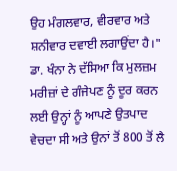ਉਹ ਮੰਗਲਵਾਰ, ਵੀਰਵਾਰ ਅਤੇ ਸ਼ਨੀਵਾਰ ਦਵਾਈ ਲਗਾਉਂਦਾ ਹੈ।"
ਡਾ. ਖੰਨਾ ਨੇ ਦੱਸਿਆ ਕਿ ਮੁਲਜ਼ਮ ਮਰੀਜ਼ਾਂ ਦੇ ਗੰਜੇਪਣ ਨੂੰ ਦੂਰ ਕਰਨ ਲਈ ਉਨ੍ਹਾਂ ਨੂੰ ਆਪਣੇ ਉਤਪਾਦ ਵੇਚਦਾ ਸੀ ਅਤੇ ਉਨਾਂ ਤੋਂ 800 ਤੋਂ ਲੈ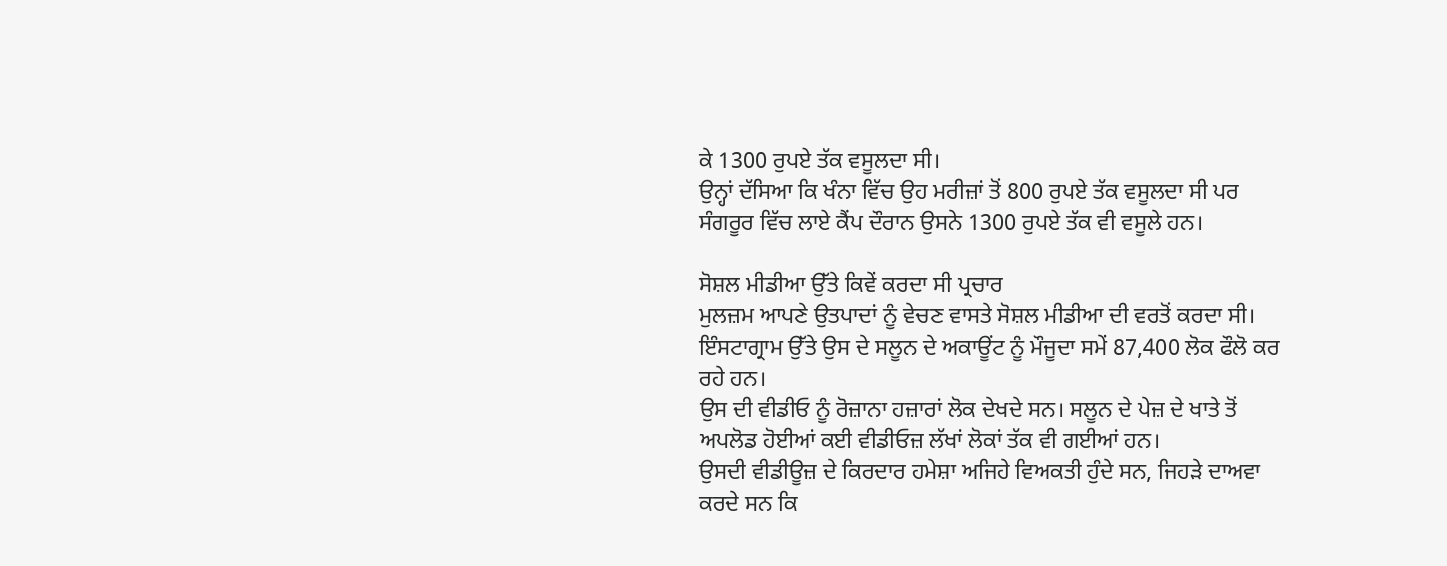ਕੇ 1300 ਰੁਪਏ ਤੱਕ ਵਸੂਲਦਾ ਸੀ।
ਉਨ੍ਹਾਂ ਦੱਸਿਆ ਕਿ ਖੰਨਾ ਵਿੱਚ ਉਹ ਮਰੀਜ਼ਾਂ ਤੋਂ 800 ਰੁਪਏ ਤੱਕ ਵਸੂਲਦਾ ਸੀ ਪਰ ਸੰਗਰੂਰ ਵਿੱਚ ਲਾਏ ਕੈਂਪ ਦੌਰਾਨ ਉਸਨੇ 1300 ਰੁਪਏ ਤੱਕ ਵੀ ਵਸੂਲੇ ਹਨ।

ਸੋਸ਼ਲ ਮੀਡੀਆ ਉੱਤੇ ਕਿਵੇਂ ਕਰਦਾ ਸੀ ਪ੍ਰਚਾਰ
ਮੁਲਜ਼ਮ ਆਪਣੇ ਉਤਪਾਦਾਂ ਨੂੰ ਵੇਚਣ ਵਾਸਤੇ ਸੋਸ਼ਲ ਮੀਡੀਆ ਦੀ ਵਰਤੋਂ ਕਰਦਾ ਸੀ। ਇੰਸਟਾਗ੍ਰਾਮ ਉੱਤੇ ਉਸ ਦੇ ਸਲੂਨ ਦੇ ਅਕਾਊਂਟ ਨੂੰ ਮੌਜੂਦਾ ਸਮੇਂ 87,400 ਲੋਕ ਫੌਲੋ ਕਰ ਰਹੇ ਹਨ।
ਉਸ ਦੀ ਵੀਡੀਓ ਨੂੰ ਰੋਜ਼ਾਨਾ ਹਜ਼ਾਰਾਂ ਲੋਕ ਦੇਖਦੇ ਸਨ। ਸਲੂਨ ਦੇ ਪੇਜ਼ ਦੇ ਖਾਤੇ ਤੋਂ ਅਪਲੋਡ ਹੋਈਆਂ ਕਈ ਵੀਡੀਓਜ਼ ਲੱਖਾਂ ਲੋਕਾਂ ਤੱਕ ਵੀ ਗਈਆਂ ਹਨ।
ਉਸਦੀ ਵੀਡੀਊਜ਼ ਦੇ ਕਿਰਦਾਰ ਹਮੇਸ਼ਾ ਅਜਿਹੇ ਵਿਅਕਤੀ ਹੁੰਦੇ ਸਨ, ਜਿਹੜੇ ਦਾਅਵਾ ਕਰਦੇ ਸਨ ਕਿ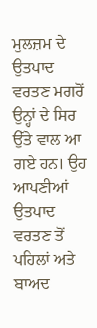ਮੁਲਜ਼ਮ ਦੇ ਉਤਪਾਦ ਵਰਤਣ ਮਗਰੋਂ ਉਨ੍ਹਾਂ ਦੇ ਸਿਰ ਉੱਤੇ ਵਾਲ ਆ ਗਏ ਹਨ। ਉਹ ਆਪਣੀਆਂ ਉਤਪਾਦ ਵਰਤਣ ਤੋਂ ਪਹਿਲਾਂ ਅਤੇ ਬਾਅਦ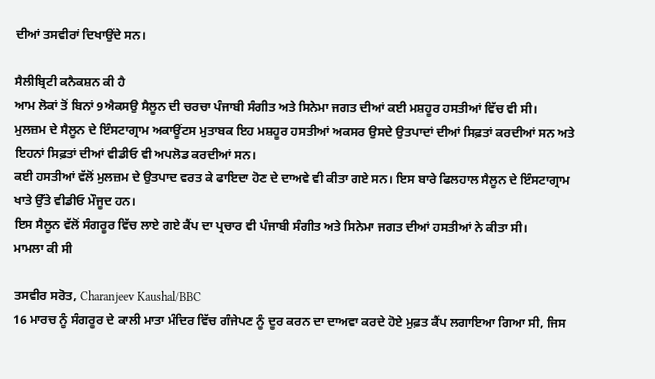ਦੀਆਂ ਤਸਵੀਰਾਂ ਦਿਖਾਉਂਦੇ ਸਨ।

ਸੈਲੀਬ੍ਰਿਟੀ ਕਨੈਕਸ਼ਨ ਕੀ ਹੈ
ਆਮ ਲੋਕਾਂ ਤੋਂ ਬਿਨਾਂ 9ਐਕਸਉ ਸੈਲੂਨ ਦੀ ਚਰਚਾ ਪੰਜਾਬੀ ਸੰਗੀਤ ਅਤੇ ਸਿਨੇਮਾ ਜਗਤ ਦੀਆਂ ਕਈ ਮਸ਼ਹੂਰ ਹਸਤੀਆਂ ਵਿੱਚ ਵੀ ਸੀ।
ਮੁਲਜ਼ਮ ਦੇ ਸੈਲੂਨ ਦੇ ਇੰਸਟਾਗ੍ਰਾਮ ਅਕਾਊਂਟਸ ਮੁਤਾਬਕ ਇਹ ਮਸ਼ਹੂਰ ਹਸਤੀਆਂ ਅਕਸਰ ਉਸਦੇ ਉਤਪਾਦਾਂ ਦੀਆਂ ਸਿਫ਼ਤਾਂ ਕਰਦੀਆਂ ਸਨ ਅਤੇ ਇਹਨਾਂ ਸਿਫ਼ਤਾਂ ਦੀਆਂ ਵੀਡੀਓ ਵੀ ਅਪਲੋਡ ਕਰਦੀਆਂ ਸਨ।
ਕਈ ਹਸਤੀਆਂ ਵੱਲੋਂ ਮੁਲਜ਼ਮ ਦੇ ਉਤਪਾਦ ਵਰਤ ਕੇ ਫਾਇਦਾ ਹੋਣ ਦੇ ਦਾਅਵੇ ਵੀ ਕੀਤਾ ਗਏ ਸਨ। ਇਸ ਬਾਰੇ ਫਿਲਹਾਲ ਸੈਲੂਨ ਦੇ ਇੰਸਟਾਗ੍ਰਾਮ ਖਾਤੇ ਉੱਤੇ ਵੀਡੀਓ ਮੌਜੂਦ ਹਨ।
ਇਸ ਸੈਲੂਨ ਵੱਲੋਂ ਸੰਗਰੂਰ ਵਿੱਚ ਲਾਏ ਗਏ ਕੈਂਪ ਦਾ ਪ੍ਰਚਾਰ ਵੀ ਪੰਜਾਬੀ ਸੰਗੀਤ ਅਤੇ ਸਿਨੇਮਾ ਜਗਤ ਦੀਆਂ ਹਸਤੀਆਂ ਨੇ ਕੀਤਾ ਸੀ।
ਮਾਮਲਾ ਕੀ ਸੀ

ਤਸਵੀਰ ਸਰੋਤ, Charanjeev Kaushal/BBC
16 ਮਾਰਚ ਨੂੰ ਸੰਗਰੂਰ ਦੇ ਕਾਲੀ ਮਾਤਾ ਮੰਦਿਰ ਵਿੱਚ ਗੰਜੇਪਣ ਨੂੰ ਦੂਰ ਕਰਨ ਦਾ ਦਾਅਵਾ ਕਰਦੇ ਹੋਏ ਮੁਫ਼ਤ ਕੈਂਪ ਲਗਾਇਆ ਗਿਆ ਸੀ, ਜਿਸ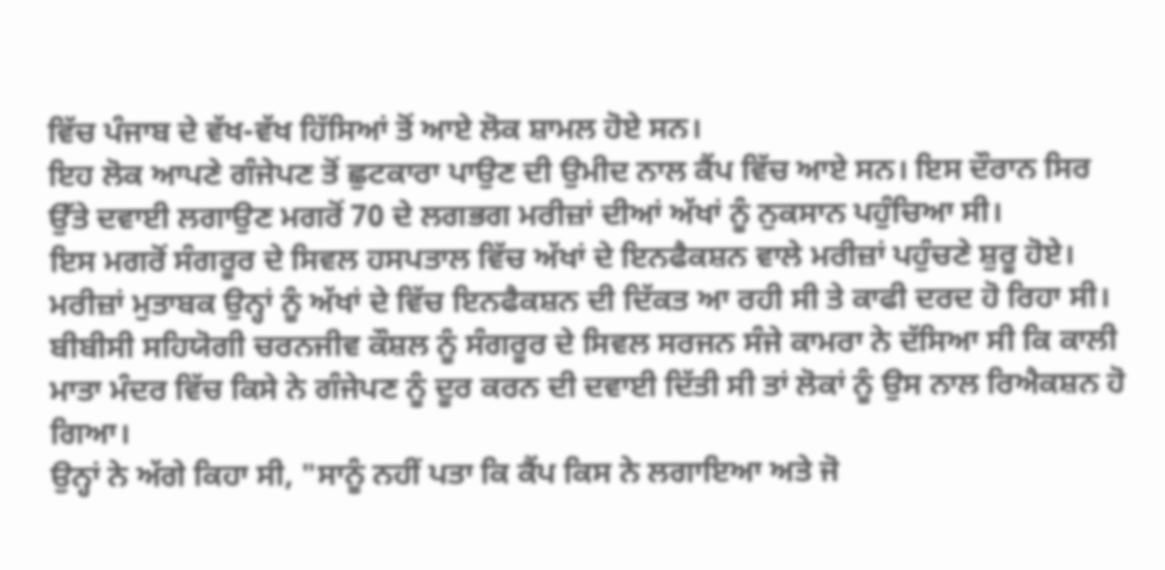ਵਿੱਚ ਪੰਜਾਬ ਦੇ ਵੱਖ-ਵੱਖ ਹਿੱਸਿਆਂ ਤੋਂ ਆਏ ਲੋਕ ਸ਼ਾਮਲ ਹੋਏ ਸਨ।
ਇਹ ਲੋਕ ਆਪਣੇ ਗੰਜੇਪਣ ਤੋਂ ਛੁਟਕਾਰਾ ਪਾਉਣ ਦੀ ਉਮੀਦ ਨਾਲ ਕੈਂਪ ਵਿੱਚ ਆਏ ਸਨ। ਇਸ ਦੌਰਾਨ ਸਿਰ ਉੱਤੇ ਦਵਾਈ ਲਗਾਉਣ ਮਗਰੋਂ 70 ਦੇ ਲਗਭਗ ਮਰੀਜ਼ਾਂ ਦੀਆਂ ਅੱਖਾਂ ਨੂੰ ਨੁਕਸਾਨ ਪਹੁੰਚਿਆ ਸੀ।
ਇਸ ਮਗਰੋਂ ਸੰਗਰੂਰ ਦੇ ਸਿਵਲ ਹਸਪਤਾਲ ਵਿੱਚ ਅੱਖਾਂ ਦੇ ਇਨਫੈਕਸ਼ਨ ਵਾਲੇ ਮਰੀਜ਼ਾਂ ਪਹੁੰਚਣੇ ਸ਼ੁਰੂ ਹੋਏ।
ਮਰੀਜ਼ਾਂ ਮੁਤਾਬਕ ਉਨ੍ਹਾਂ ਨੂੰ ਅੱਖਾਂ ਦੇ ਵਿੱਚ ਇਨਫੈਕਸ਼ਨ ਦੀ ਦਿੱਕਤ ਆ ਰਹੀ ਸੀ ਤੇ ਕਾਫੀ ਦਰਦ ਹੋ ਰਿਹਾ ਸੀ।
ਬੀਬੀਸੀ ਸਹਿਯੋਗੀ ਚਰਨਜੀਵ ਕੌਸ਼ਲ ਨੂੰ ਸੰਗਰੂਰ ਦੇ ਸਿਵਲ ਸਰਜਨ ਸੰਜੇ ਕਾਮਰਾ ਨੇ ਦੱਸਿਆ ਸੀ ਕਿ ਕਾਲੀ ਮਾਤਾ ਮੰਦਰ ਵਿੱਚ ਕਿਸੇ ਨੇ ਗੰਜੇਪਣ ਨੂੰ ਦੂਰ ਕਰਨ ਦੀ ਦਵਾਈ ਦਿੱਤੀ ਸੀ ਤਾਂ ਲੋਕਾਂ ਨੂੰ ਉਸ ਨਾਲ ਰਿਐਕਸ਼ਨ ਹੋ ਗਿਆ।
ਉਨ੍ਹਾਂ ਨੇ ਅੱਗੇ ਕਿਹਾ ਸੀ, "ਸਾਨੂੰ ਨਹੀਂ ਪਤਾ ਕਿ ਕੈਂਪ ਕਿਸ ਨੇ ਲਗਾਇਆ ਅਤੇ ਜੋ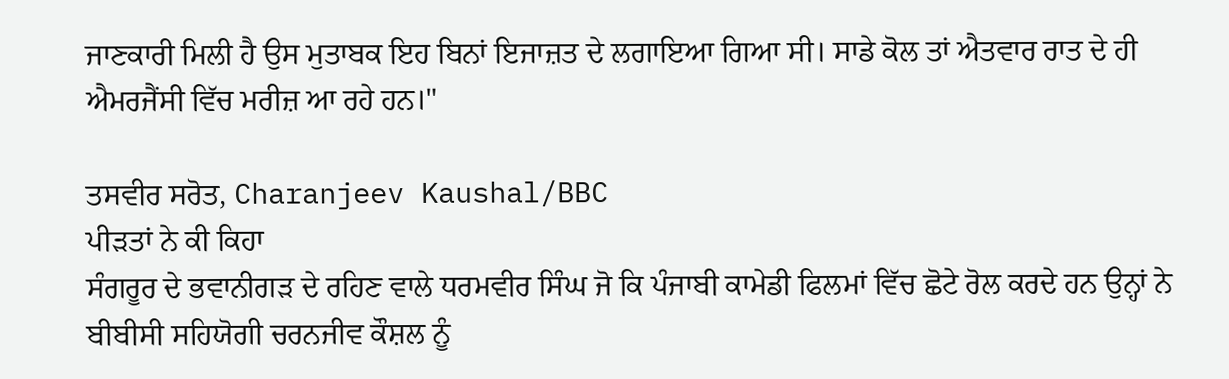ਜਾਣਕਾਰੀ ਮਿਲੀ ਹੈ ਉਸ ਮੁਤਾਬਕ ਇਹ ਬਿਨਾਂ ਇਜਾਜ਼ਤ ਦੇ ਲਗਾਇਆ ਗਿਆ ਸੀ। ਸਾਡੇ ਕੋਲ ਤਾਂ ਐਤਵਾਰ ਰਾਤ ਦੇ ਹੀ ਐਮਰਜੈਂਸੀ ਵਿੱਚ ਮਰੀਜ਼ ਆ ਰਹੇ ਹਨ।"

ਤਸਵੀਰ ਸਰੋਤ, Charanjeev Kaushal/BBC
ਪੀੜਤਾਂ ਨੇ ਕੀ ਕਿਹਾ
ਸੰਗਰੂਰ ਦੇ ਭਵਾਨੀਗੜ ਦੇ ਰਹਿਣ ਵਾਲੇ ਧਰਮਵੀਰ ਸਿੰਘ ਜੋ ਕਿ ਪੰਜਾਬੀ ਕਾਮੇਡੀ ਫਿਲਮਾਂ ਵਿੱਚ ਛੋਟੇ ਰੋਲ ਕਰਦੇ ਹਨ ਉਨ੍ਹਾਂ ਨੇ ਬੀਬੀਸੀ ਸਹਿਯੋਗੀ ਚਰਨਜੀਵ ਕੌਸ਼ਲ ਨੂੰ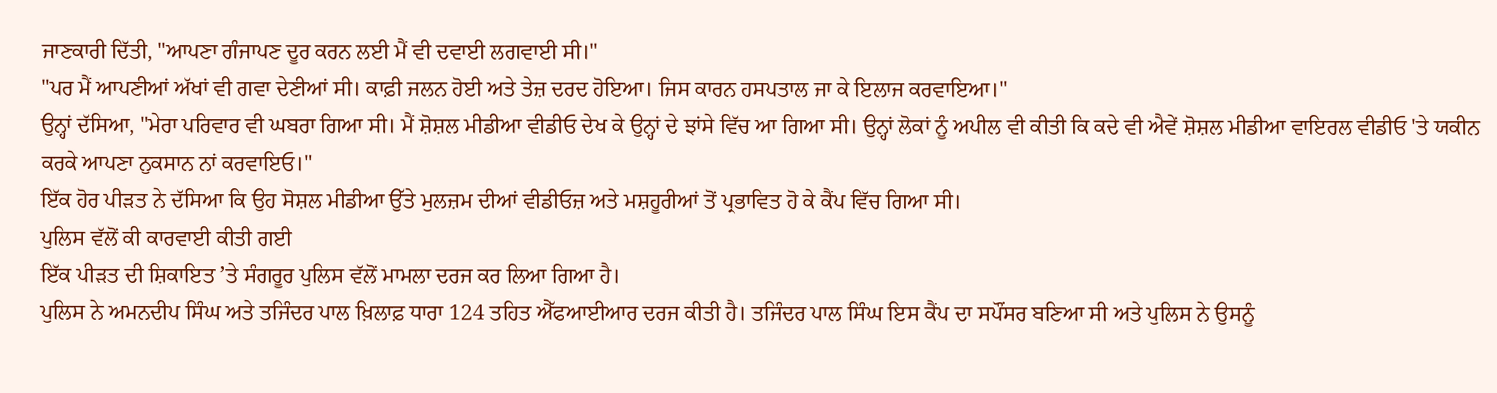ਜਾਣਕਾਰੀ ਦਿੱਤੀ, "ਆਪਣਾ ਗੰਜਾਪਣ ਦੂਰ ਕਰਨ ਲਈ ਮੈਂ ਵੀ ਦਵਾਈ ਲਗਵਾਈ ਸੀ।"
"ਪਰ ਮੈਂ ਆਪਣੀਆਂ ਅੱਖਾਂ ਵੀ ਗਵਾ ਦੇਣੀਆਂ ਸੀ। ਕਾਫ਼ੀ ਜਲਨ ਹੋਈ ਅਤੇ ਤੇਜ਼ ਦਰਦ ਹੋਇਆ। ਜਿਸ ਕਾਰਨ ਹਸਪਤਾਲ ਜਾ ਕੇ ਇਲਾਜ ਕਰਵਾਇਆ।"
ਉਨ੍ਹਾਂ ਦੱਸਿਆ, "ਮੇਰਾ ਪਰਿਵਾਰ ਵੀ ਘਬਰਾ ਗਿਆ ਸੀ। ਮੈਂ ਸ਼ੋਸ਼ਲ ਮੀਡੀਆ ਵੀਡੀਓ ਦੇਖ ਕੇ ਉਨ੍ਹਾਂ ਦੇ ਝਾਂਸੇ ਵਿੱਚ ਆ ਗਿਆ ਸੀ। ਉਨ੍ਹਾਂ ਲੋਕਾਂ ਨੂੰ ਅਪੀਲ ਵੀ ਕੀਤੀ ਕਿ ਕਦੇ ਵੀ ਐਵੇਂ ਸ਼ੋਸ਼ਲ ਮੀਡੀਆ ਵਾਇਰਲ ਵੀਡੀਓ 'ਤੇ ਯਕੀਨ ਕਰਕੇ ਆਪਣਾ ਨੁਕਸਾਨ ਨਾਂ ਕਰਵਾਇਓ।"
ਇੱਕ ਹੋਰ ਪੀੜਤ ਨੇ ਦੱਸਿਆ ਕਿ ਉਹ ਸੋਸ਼ਲ ਮੀਡੀਆ ਉੱਤੇ ਮੁਲਜ਼ਮ ਦੀਆਂ ਵੀਡੀਓਜ਼ ਅਤੇ ਮਸ਼ਹੂਰੀਆਂ ਤੋਂ ਪ੍ਰਭਾਵਿਤ ਹੋ ਕੇ ਕੈਂਪ ਵਿੱਚ ਗਿਆ ਸੀ।
ਪੁਲਿਸ ਵੱਲੋਂ ਕੀ ਕਾਰਵਾਈ ਕੀਤੀ ਗਈ
ਇੱਕ ਪੀੜਤ ਦੀ ਸ਼ਿਕਾਇਤ ʼਤੇ ਸੰਗਰੂਰ ਪੁਲਿਸ ਵੱਲੋਂ ਮਾਮਲਾ ਦਰਜ ਕਰ ਲਿਆ ਗਿਆ ਹੈ।
ਪੁਲਿਸ ਨੇ ਅਮਨਦੀਪ ਸਿੰਘ ਅਤੇ ਤਜਿੰਦਰ ਪਾਲ ਖ਼ਿਲਾਫ਼ ਧਾਰਾ 124 ਤਹਿਤ ਐੱਫਆਈਆਰ ਦਰਜ ਕੀਤੀ ਹੈ। ਤਜਿੰਦਰ ਪਾਲ ਸਿੰਘ ਇਸ ਕੈਂਪ ਦਾ ਸਪੌਂਸਰ ਬਣਿਆ ਸੀ ਅਤੇ ਪੁਲਿਸ ਨੇ ਉਸਨੂੰ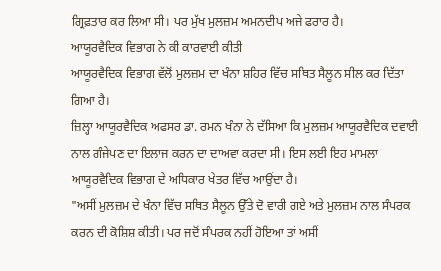ਗ੍ਰਿਫ਼ਤਾਰ ਕਰ ਲਿਆ ਸੀ। ਪਰ ਮੁੱਖ ਮੁਲਜ਼ਮ ਅਮਨਦੀਪ ਅਜੇ ਫਰਾਰ ਹੈ।
ਆਯੂਰਵੈਦਿਕ ਵਿਭਾਗ ਨੇ ਕੀ ਕਾਰਵਾਈ ਕੀਤੀ
ਆਯੂਰਵੈਦਿਕ ਵਿਭਾਗ ਵੱਲੋਂ ਮੁਲਜ਼ਮ ਦਾ ਖੰਨਾ ਸ਼ਹਿਰ ਵਿੱਚ ਸਥਿਤ ਸੈਲੂਨ ਸੀਲ ਕਰ ਦਿੱਤਾ ਗਿਆ ਹੈ।
ਜ਼ਿਲ੍ਹਾ ਆਯੂਰਵੈਦਿਕ ਅਫਸਰ ਡਾ. ਰਮਨ ਖੰਨਾ ਨੇ ਦੱਸਿਆ ਕਿ ਮੁਲਜ਼ਮ ਆਯੂਰਵੈਦਿਕ ਦਵਾਈ ਨਾਲ ਗੰਜੇਪਣ ਦਾ ਇਲਾਜ ਕਰਨ ਦਾ ਦਾਅਵਾ ਕਰਦਾ ਸੀ। ਇਸ ਲਈ ਇਹ ਮਾਮਲਾ ਆਯੂਰਵੈਦਿਕ ਵਿਭਾਗ ਦੇ ਅਧਿਕਾਰ ਖੇਤਰ ਵਿੱਚ ਆਉਂਦਾ ਹੈ।
"ਅਸੀਂ ਮੁਲਜ਼ਮ ਦੇ ਖੰਨਾ ਵਿੱਚ ਸਥਿਤ ਸੈਲੂਨ ਉੱਤੇ ਦੋ ਵਾਰੀ ਗਏ ਅਤੇ ਮੁਲਜ਼ਮ ਨਾਲ ਸੰਪਰਕ ਕਰਨ ਦੀ ਕੋਸ਼ਿਸ਼ ਕੀਤੀ। ਪਰ ਜਦੋਂ ਸੰਪਰਕ ਨਹੀਂ ਹੋਇਆ ਤਾਂ ਅਸੀਂ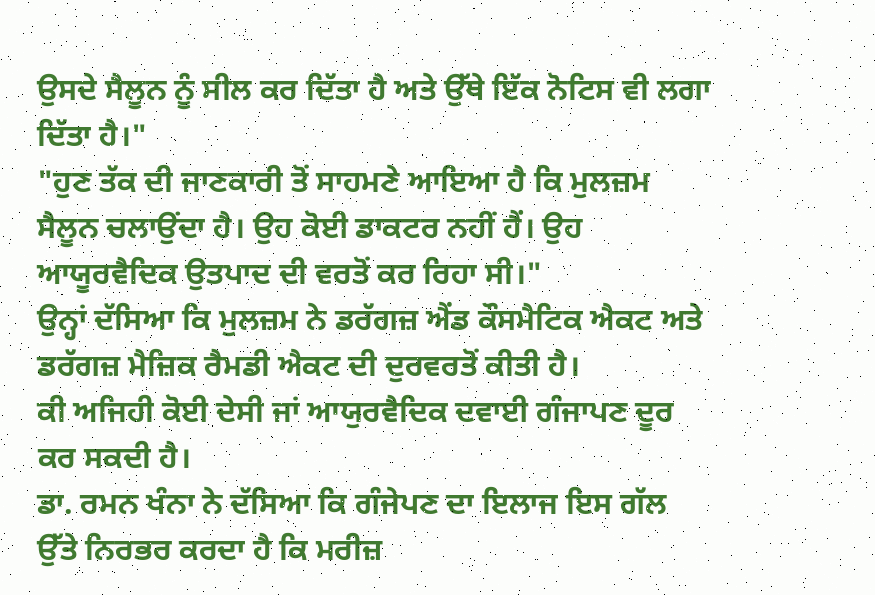ਉਸਦੇ ਸੈਲੂਨ ਨੂੰ ਸੀਲ ਕਰ ਦਿੱਤਾ ਹੈ ਅਤੇ ਉੱਥੇ ਇੱਕ ਨੋਟਿਸ ਵੀ ਲਗਾ ਦਿੱਤਾ ਹੈ।"
"ਹੁਣ ਤੱਕ ਦੀ ਜਾਣਕਾਰੀ ਤੋਂ ਸਾਹਮਣੇ ਆਇਆ ਹੈ ਕਿ ਮੁਲਜ਼ਮ ਸੈਲੂਨ ਚਲਾਉਂਦਾ ਹੈ। ਉਹ ਕੋਈ ਡਾਕਟਰ ਨਹੀਂ ਹੈਂ। ਉਹ ਆਯੂਰਵੈਦਿਕ ਉਤਪਾਦ ਦੀ ਵਰਤੋਂ ਕਰ ਰਿਹਾ ਸੀ।"
ਉਨ੍ਹਾਂ ਦੱਸਿਆ ਕਿ ਮੁਲਜ਼ਮ ਨੇ ਡਰੱਗਜ਼ ਐਂਡ ਕੌਸਮੈਟਿਕ ਐਕਟ ਅਤੇ ਡਰੱਗਜ਼ ਮੈਜ਼ਿਕ ਰੈਮਡੀ ਐਕਟ ਦੀ ਦੁਰਵਰਤੋਂ ਕੀਤੀ ਹੈ।
ਕੀ ਅਜਿਹੀ ਕੋਈ ਦੇਸੀ ਜਾਂ ਆਯੁਰਵੈਦਿਕ ਦਵਾਈ ਗੰਜਾਪਣ ਦੂਰ ਕਰ ਸਕਦੀ ਹੈ।
ਡਾ. ਰਮਨ ਖੰਨਾ ਨੇ ਦੱਸਿਆ ਕਿ ਗੰਜੇਪਣ ਦਾ ਇਲਾਜ ਇਸ ਗੱਲ ਉੱਤੇ ਨਿਰਭਰ ਕਰਦਾ ਹੈ ਕਿ ਮਰੀਜ਼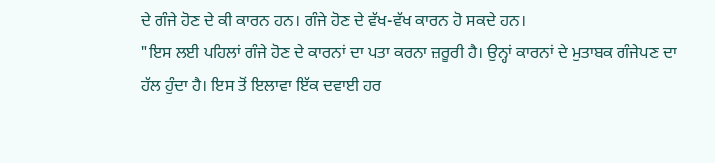ਦੇ ਗੰਜੇ ਹੋਣ ਦੇ ਕੀ ਕਾਰਨ ਹਨ। ਗੰਜੇ ਹੋਣ ਦੇ ਵੱਖ-ਵੱਖ ਕਾਰਨ ਹੋ ਸਕਦੇ ਹਨ।
"ਇਸ ਲਈ ਪਹਿਲਾਂ ਗੰਜੇ ਹੋਣ ਦੇ ਕਾਰਨਾਂ ਦਾ ਪਤਾ ਕਰਨਾ ਜ਼ਰੂਰੀ ਹੈ। ਉਨ੍ਹਾਂ ਕਾਰਨਾਂ ਦੇ ਮੁਤਾਬਕ ਗੰਜੇਪਣ ਦਾ ਹੱਲ ਹੁੰਦਾ ਹੈ। ਇਸ ਤੋਂ ਇਲਾਵਾ ਇੱਕ ਦਵਾਈ ਹਰ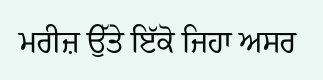ਮਰੀਜ਼ ਉੱਤੇ ਇੱਕੋ ਜਿਹਾ ਅਸਰ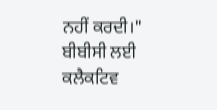ਨਹੀਂ ਕਰਦੀ।"
ਬੀਬੀਸੀ ਲਈ ਕਲੈਕਟਿਵ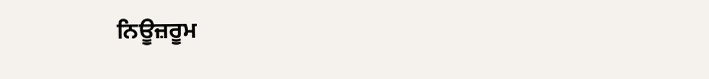ਨਿਊਜ਼ਰੂਮ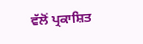ਵੱਲੋਂ ਪ੍ਰਕਾਸ਼ਿਤ